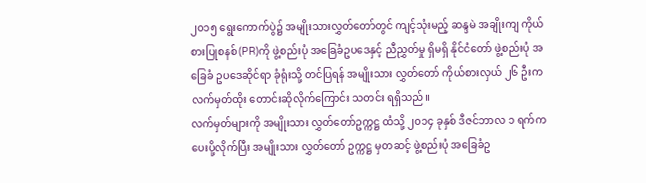၂၀၁၅ ရွေးကောက်ပွဲ၌ အမျိုးသားလွှတ်တော်တွင် ကျင့်သုံးမည့် ဆန္ဒမဲ အချိုးကျ ကိုယ်စားပြုစနစ်(PR)ကို ဖွဲ့စည်းပုံ အခြေခံဥပဒေနှင့် ညီညွှတ်မှု ရှိမရှိ နိုင်ငံတော် ဖွဲ့စည်းပုံ အခြေခံ ဥပဒေဆိုင်ရာ ခုံရုံးသို့ တင်ပြရန် အမျိုးသား လွှတ်တော် ကိုယ်စားလှယ် ၂၆ ဦးက လက်မှတ်ထိုး တောင်းဆိုလိုက်ကြောင်း သတင်း ရရှိသည်။
လက်မှတ်များကို အမျိုးသား လွှတ်တော်ဥက္ကဋ္ဌ ထံသို့ ၂၀၁၄ ခုနှစ် ဒီဇင်ဘာလ ၁ ရက်က ပေးပို့လိုက်ပြီး အမျိုးသား လွှတ်တော် ဥက္ကဋ္ဌ မှတဆင့် ဖွဲ့စည်းပုံ အခြေခံဥ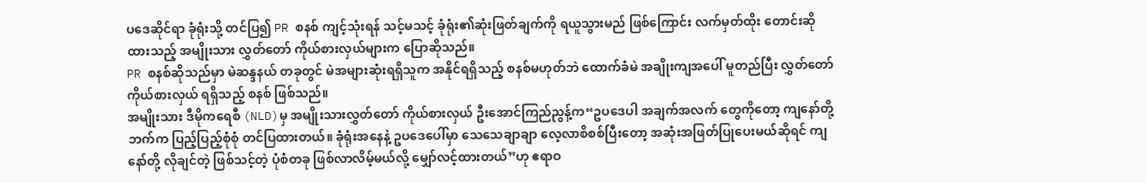ပဒေဆိုင်ရာ ခုံရုံးသို့ တင်ပြ၍ PR စနစ် ကျင့်သုံးရန် သင့်မသင့် ခုံရုံး၏ဆုံးဖြတ်ချက်ကို ရယူသွားမည် ဖြစ်ကြောင်း လက်မှတ်ထိုး တောင်းဆိုထားသည့် အမျိုးသား လွှတ်တော် ကိုယ်စားလှယ်များက ပြောဆိုသည်။
PR စနစ်ဆိုသည်မှာ မဲဆန္ဒနယ် တခုတွင် မဲအများဆုံးရရှိသူက အနိုင်ရရှိသည့် စနစ်မဟုတ်ဘဲ ထောက်ခံမဲ အချိုးကျအပေါ် မူတည်ပြီး လွှတ်တော် ကိုယ်စားလှယ် ရရှိသည့် စနစ် ဖြစ်သည်။
အမျိုးသား ဒီမိုကရေစီ (NLD)မှ အမျိုးသားလွှတ်တော် ကိုယ်စားလှယ် ဦးအောင်ကြည်ညွန့်က“ဥပဒေပါ အချက်အလက် တွေကိုတော့ ကျနော်တို့ဘက်က ပြည့်ပြည့်စုံစုံ တင်ပြထားတယ်။ ခုံရုံးအနေနဲ့ ဥပဒေပေါ်မှာ သေသေချာချာ လေ့လာစိစစ်ပြီးတော့ အဆုံးအဖြတ်ပြုပေးမယ်ဆိုရင် ကျနော်တို့ လိုချင်တဲ့ ဖြစ်သင့်တဲ့ ပုံစံတခု ဖြစ်လာလိမ့်မယ်လို့ မျှော်လင့်ထားတယ်”ဟု ဧရာဝ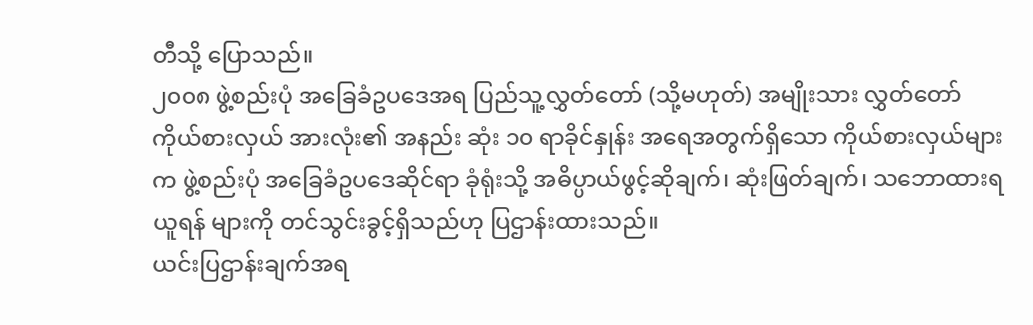တီသို့ ပြောသည်။
၂၀၀၈ ဖွဲ့စည်းပုံ အခြေခံဥပဒေအရ ပြည်သူ့လွှတ်တော် (သို့မဟုတ်) အမျိုးသား လွှတ်တော် ကိုယ်စားလှယ် အားလုံး၏ အနည်း ဆုံး ၁၀ ရာခိုင်နှုန်း အရေအတွက်ရှိသော ကိုယ်စားလှယ်များက ဖွဲ့စည်းပုံ အခြေခံဥပဒေဆိုင်ရာ ခုံရုံးသို့ အဓိပ္ပာယ်ဖွင့်ဆိုချက်၊ ဆုံးဖြတ်ချက်၊ သဘောထားရယူရန် များကို တင်သွင်းခွင့်ရှိသည်ဟု ပြဌာန်းထားသည်။
ယင်းပြဌာန်းချက်အရ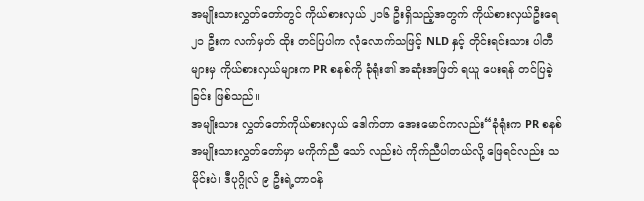အမျိုးသားလွှတ်တော်တွင် ကိုယ်စားလှယ် ၂၁၆ ဦးရှိသည့်အတွက် ကိုယ်စားလှယ်ဦးရေ ၂၁ ဦးက လက်မှတ် ထိုး တင်ပြပါက လုံလောက်သဖြင့် NLD နှင့် တိုင်းရင်းသား ပါတီများမှ ကိုယ်စားလှယ်များက PR စနစ်ကို ခုံရုံး၏ အဆုံးအဖြတ် ရယူ ပေးရန် တင်ပြခဲ့ခြင်း ဖြစ်သည်။
အမျိုးသား လွှတ်တော်ကိုယ်စားလှယ် ဒေါက်တာ အေးမောင်ကလည်း“ခုံရုံးက PR စနစ် အမျိုးသားလွှတ်တော်မှာ မကိုက်ညီ သော် လည်းပဲ ကိုက်ညီပါတယ်လို့ ဖြေရင်လည်း သမိုင်းပဲ၊ ဒီပုဂ္ဂိုလ် ၉ ဦးရဲ့တာဝန်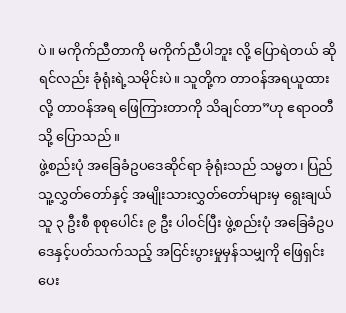ပဲ။ မကိုက်ညီတာကို မကိုက်ညီပါဘူး လို့ ပြောရဲတယ် ဆိုရင်လည်း ခုံရုံးရဲ့သမိုင်းပဲ။ သူတို့က တာဝန်အရယူထားလို့ တာဝန်အရ ဖြေကြားတာကို သိချင်တာ”ဟု ဧရာဝတီသို့ ပြောသည်။
ဖွဲ့စည်းပုံ အခြေခံဥပဒေဆိုင်ရာ ခုံရုံးသည် သမ္မတ၊ ပြည်သူ့လွှတ်တော်နှင့် အမျိုးသားလွှတ်တော်များမှ ရွေးချယ်သူ ၃ ဦးစီ စုစုပေါင်း ၉ ဦး ပါဝင်ပြီး ဖွဲ့စည်းပုံ အခြေခံဥပဒေနှင့်ပတ်သက်သည့် အငြင်းပွားမှုမှန်သမျှကို ဖြေရှင်းပေး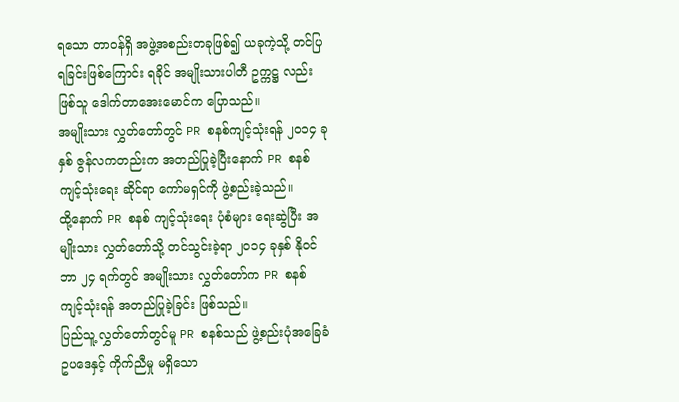ရသော တာဝန်ရှိ အဖွဲ့အစည်းတခုဖြစ်၍ ယခုကဲ့သို့ တင်ပြရခြင်းဖြစ်ကြောင်း ရခိုင် အမျိုးသားပါတီ ဥက္ကဋ္ဌ လည်း ဖြစ်သူ ဒေါက်တာအေးမောင်က ပြောသည်။
အမျိုးသား လွှတ်တော်တွင် PR စနစ်ကျင့်သုံးရန် ၂၀၁၄ ခုနှစ် ဇွန်လကတည်းက အတည်ပြုခဲ့ပြီးနောက် PR စနစ် ကျင့်သုံးရေး ဆိုင်ရာ ကော်မရှင်ကို ဖွဲ့စည်းခဲ့သည်။
ထို့နောက် PR စနစ် ကျင့်သုံးရေး ပုံစံများ ရေးဆွဲပြီး အမျိုးသား လွှတ်တော်သို့ တင်သွင်းခဲ့ရာ ၂၀၁၄ ခုနှစ် နိုဝင်ဘာ ၂၄ ရက်တွင် အမျိုးသား လွှတ်တော်က PR စနစ် ကျင့်သုံးရန် အတည်ပြုခဲ့ခြင်း ဖြစ်သည်။
ပြည်သူ့ လွှတ်တော်တွင်မူ PR စနစ်သည် ဖွဲ့စည်းပုံအခြေခံ ဥပဒေနှင့် ကိုက်ညီမှု မရှိသော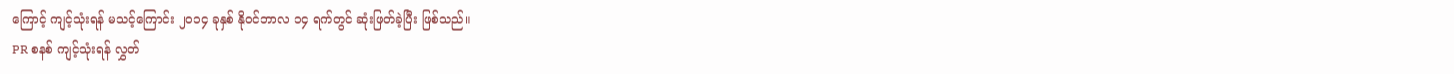ကြောင့် ကျင့်သုံးရန် မသင့်ကြောင်း ၂၀၁၄ ခုနှစ် နိုဝင်ဘာလ ၁၄ ရက်တွင် ဆုံးဖြတ်ခဲ့ပြီး ဖြစ်သည်။
PR စနစ် ကျင့်သုံးရန် လွှတ်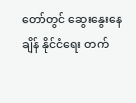တော်တွင် ဆွေးနွေးနေချိန် နိုင်ငံရေး တက်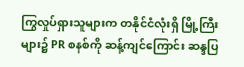ကြွလှုပ်ရှားသူများက တနိုင်ငံလုံးရှိ မြို့ကြီးများ၌ PR စနစ်ကို ဆန့်ကျင်ကြောင်း ဆန္ဒပြ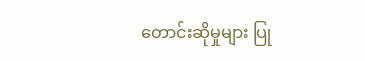တောင်းဆိုမှုများ ပြု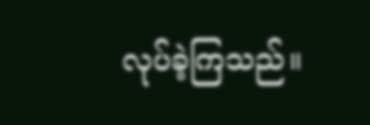လုပ်ခဲ့ကြသည်။